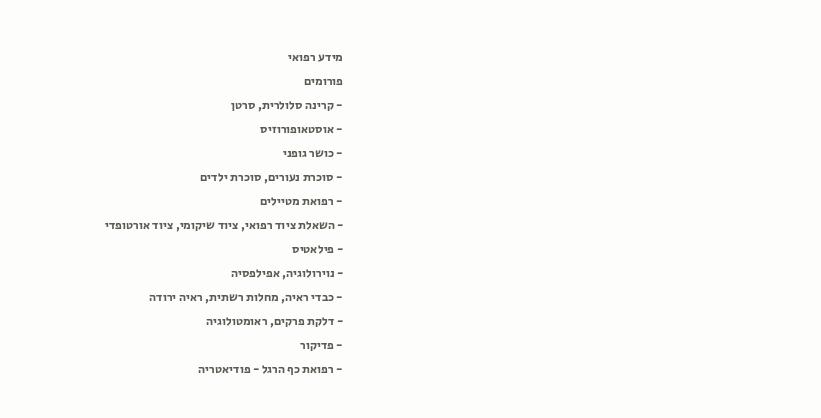מידע רפואי
פורומים
- קרינה סלולרית, סרטן
- אוסטאופורוזיס
- כושר גופני
- סוכרת נעורים, סוכרת ילדים
- רפואת מטיילים
- השאלת ציוד רפואי, ציוד שיקומי, ציוד אורטופדי
- פילאטיס
- נוירולוגיה, אפילפסיה
- כבדי ראיה, מחלות רשתית, ראיה ירודה
- דלקת פרקים, ראומטולוגיה
- פדיקור
- רפואת כף הרגל - פודיאטריה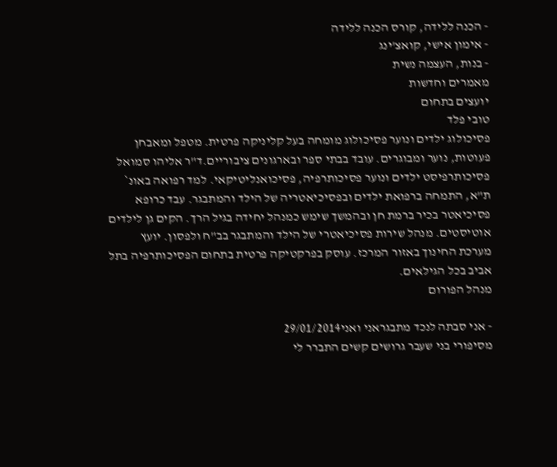- הכנה ללידה, קורס הכנה ללידה
- אימון אישי, קואצ'ינג
- בנות, העצמה נשית
מאמרים וחדשות
יועצים בתחום
טובי פלד
פסיכולוג ילדים ונוער פסיכולוג מומחה בעל קליניקה פרטית. מטפל ומאבחן פעוטות, נוער ומבוגרים. עובד בבתי ספר ובארגונים ציבוריים.ד"ר אליהו סמואל
פסיכותרפיסט ילדים ונוער פסיכותרפיה, פסיכואנליטיקאי. למד רפואה באונ` ת"א, התמחה ברפואת ילדים ובפסיכיאטריה של הילד והמתבגר. עבד כרופא פסיכיאטר בכיר ברמת חן ובהמשך שימש כמנהל יחידה בגיל הרך. הקים גן לילדים אוטיסטים. מנהל שירות פסיכיאטרי של הילד והמתבגר בב"ח ולפסון. יועץ מערכת החינוך באזור המרכז. עוסק בפרקטיקה פרטית בתחום הפסיכותרפיה בתל אביב בכל הגילאים.
מנהל הפורום

- אני סבתה לנכד מתבגראני ואני29/01/2014
מסיפורי בני שעבר גרושים קשים התברר לי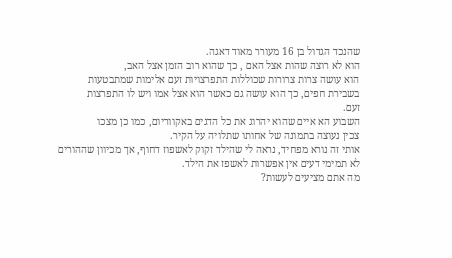שהנכד הגדול בן 16 מעורר מאוד דאגה.
הוא לא רוצה שהות אצל האם , כך שהוא רוב הזמן אצל האב,
הוא עושה צרות צרורות שכוללות התפרצויות זעם אלימות שמתבטעות
בשבירת חפים, כך הוא עושה גם כאשר הוא אצל אמו ויש לו התפרצות
זעם.
השבוע הא איים שהוא יהרוג את כל הדגים באקווריום, כמו כן מצכו
צכין נעוצה בתמונה של אחותו שתלויה על הקיר.
אותי זה נורא מפחיד, נראה לי שהילד זקוק לאשפוז דחוף, אך מכיוון שההורים
לא תמימי דעים אין אפשרות לאשפז את הילד.
מה אתם מציעים לעשות?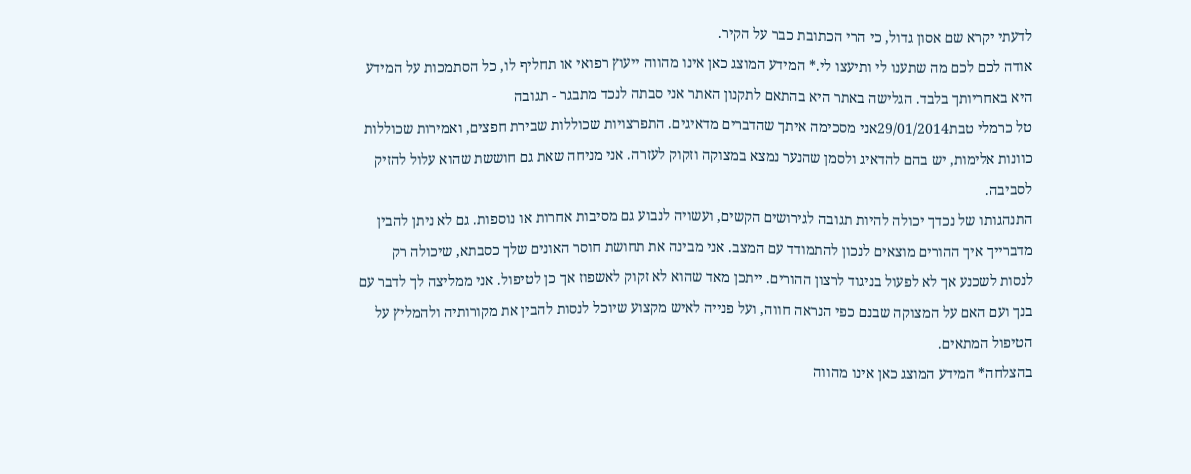לדעתי יקרא שם אסון גדול, כי הרי הכתובת כבר על הקיר.
אודה לכם לכם מה שתענו לי ותיעצו לי.* המידע המוצג כאן אינו מהווה ייעוץ רפואי או תחליף לו, כל הסתמכות על המידע היא באחריותך בלבד. הגלישה באתר היא בהתאם לתקנון האתר אני סבתה לנכד מתבגר - תגובה
טל כרמלי טבת29/01/2014אני מסכימה איתך שהדברים מדאיגים. התפרצויות שכוללות שבירת חפצים, ואמירות שכוללות כוונות אלימות, יש בהם להדאיג ולסמן שהנער נמצא במצוקה וזקוק לעזרה. אני מניחה שאת גם חוששת שהוא עלול להזיק לסביבה.
התנהגותו של נכדך יכולה להיות תגובה לגירושים הקשים, ועשויה לנבוע גם מסיבות אחרות או נוספות. גם לא ניתן להבין מדברייך איך ההורים מוצאים לנכון להתמודד עם המצב. אני מבינה את תחושת חוסר האונים שלך כסבתא, שיכולה רק לנסות לשכנע אך לא לפעול בניגוד לרצון ההורים. ייתכן מאד שהוא לא זקוק לאשפוז אך כן לטיפול. אני ממליצה לך לדבר עם בנך ועם האם על המצוקה שבנם כפי הנראה חווה, ועל פנייה לאיש מקצוע שיוכל לנסות להבין את מקורותיה ולהמליץ על הטיפול המתאים.
בהצלחה* המידע המוצג כאן אינו מהווה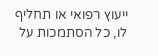ייעוץ רפואי או תחליף לו, כל הסתמכות על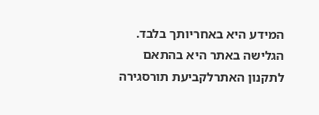המידע היא באחריותך בלבד. הגלישה באתר היא בהתאם לתקנון האתרלקביעת תורסגירה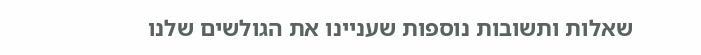שאלות ותשובות נוספות שעניינו את הגולשים שלנו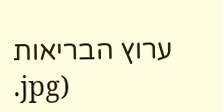ערוץ הבריאות
.jpg)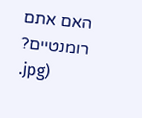האם אתם רומנטיים?
.jpg)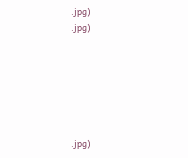.jpg)
.jpg)






.jpg)